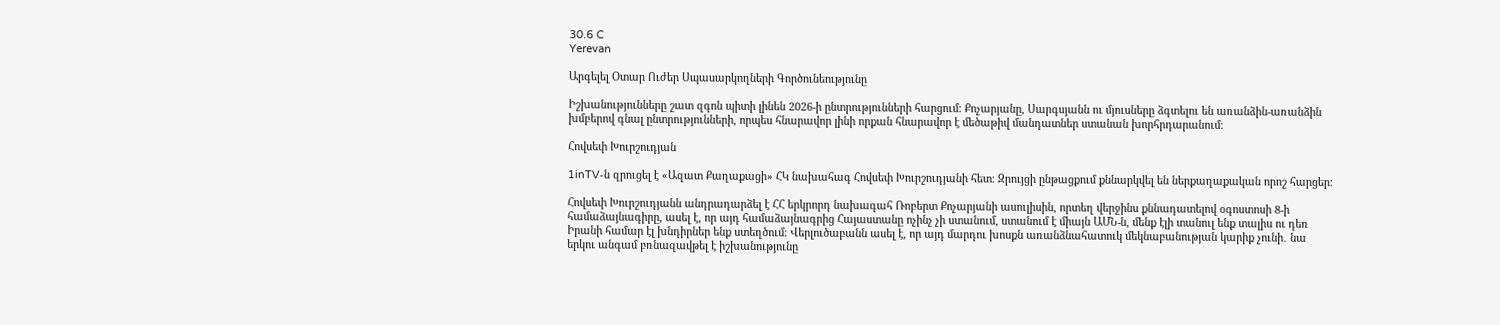30.6 C
Yerevan

Արգելել Օտար Ուժեր Սպասարկողների Գործունեությունը

Իշխանությունները շատ զգոն պիտի լինեն 2026‑ի ընտրությունների հարցում։ Քոչարյանը, Սարգսյանն ու մյուսները ձգտելու են առանձին-առանձին խմբերով գնալ ընտրությունների, որպես հնարավոր լինի որքան հնարավոր է մեծաթիվ մանդատներ ստանան խորհրդարանում։

Հովսեփ Խուրշուդյան

1inTV‑ն զրուցել է «Ազատ Քաղաքացի» ՀԿ նախահագ Հովսեփ Խուրշուդյանի հետ։ Զրույցի ընթացքում քննարկվել են ներքաղաքական որոշ հարցեր։

Հովսեփ Խուրշուդյանն անդրադարձել է ՀՀ երկրորդ նախագահ Ռոբերտ Քոչարյանի ասուլիսին, որտեղ վերջինս քննադատելով օգոստոսի 8‑ի համաձայնագիրը, ասել է, որ այդ համաձայնագրից Հայաստանը ոչինչ չի ստանում, ստանում է միայն ԱՄՆ‑ն, մենք էլի տանուլ ենք տալիս ու դեռ Իրանի համար էլ խնդիրներ ենք ստեղծում։ Վերլուծաբանն ասել է, որ այդ մարդու խոսքն առանձնահատուկ մեկնաբանության կարիք չունի․ նա երկու անգամ բռնազավթել է իշխանությունը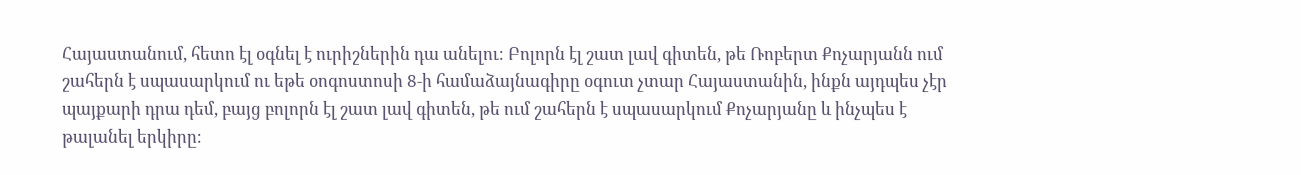Հայաստանում, հետո էլ օգնել է ուրիշներին դա անելու։ Բոլորն էլ շատ լավ գիտեն, թե Ռոբերտ Քոչարյանն ում շահերն է սպասարկում ու եթե օոգոստոսի 8‑ի համաձայնագիրը օգուտ չտար Հայաստանին, ինքն այդպես չէր պայքարի դրա դեմ, բայց բոլորն էլ շատ լավ գիտեն, թե ում շահերն է սպասարկում Քոչարյանը և ինչպես է թալանել երկիրը։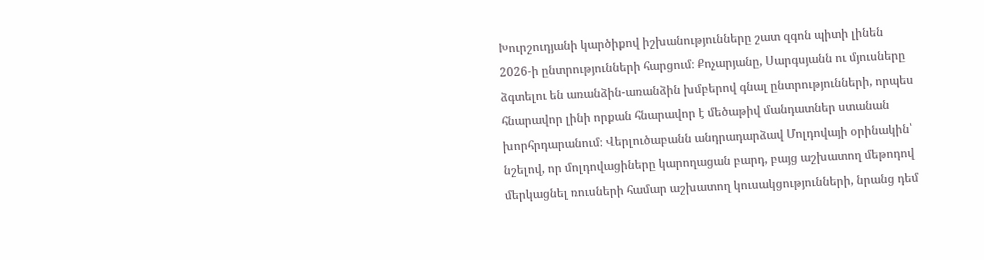Խուրշուդյանի կարծիքով իշխանությունները շատ զգոն պիտի լինեն 2026‑ի ընտրությունների հարցում։ Քոչարյանը, Սարգսյանն ու մյուսները ձգտելու են առանձին-առանձին խմբերով գնալ ընտրությունների, որպես հնարավոր լինի որքան հնարավոր է մեծաթիվ մանդատներ ստանան խորհրդարանում։ Վերլուծաբանն անդրադարձավ Մոլդովայի օրինակին՝ նշելով, որ մոլդովացիները կարողացան բարդ, բայց աշխատող մեթոդով մերկացնել ռուսների համար աշխատող կուսակցությունների, նրանց դեմ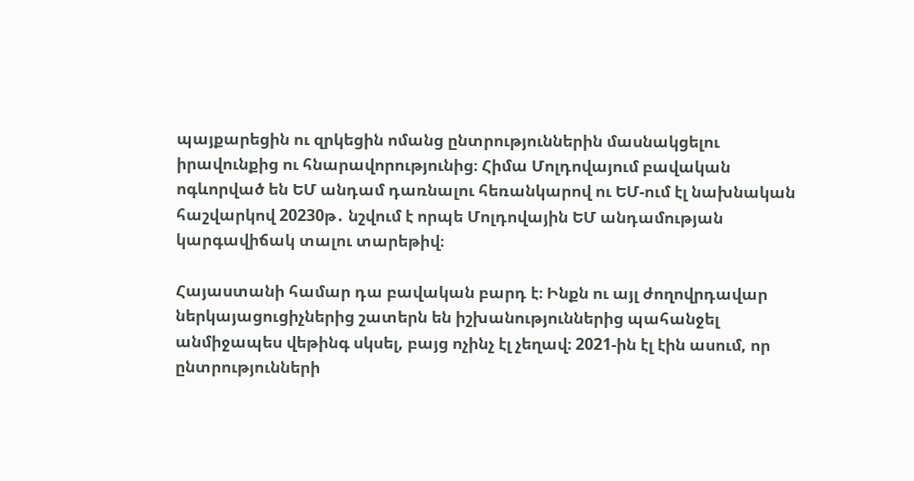պայքարեցին ու զրկեցին ոմանց ընտրություններին մասնակցելու իրավունքից ու հնարավորությունից։ Հիմա Մոլդովայում բավական ոգևորված են ԵՄ անդամ դառնալու հեռանկարով ու ԵՄ-ում էլ նախնական հաշվարկով 20230թ․ նշվում է որպե Մոլդովային ԵՄ անդամության կարգավիճակ տալու տարեթիվ։

Հայաստանի համար դա բավական բարդ է։ Ինքն ու այլ ժողովրդավար ներկայացուցիչներից շատերն են իշխանություններից պահանջել անմիջապես վեթինգ սկսել, բայց ոչինչ էլ չեղավ։ 2021-ին էլ էին ասում, որ ընտրությունների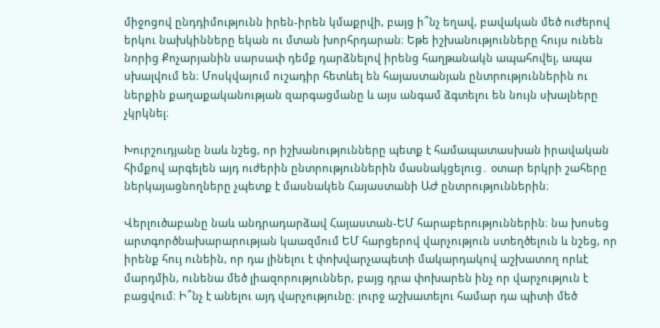միջոցով ընդդիմությունն իրեն-իրեն կմաքրվի, բայց ի՞նչ եղավ, բավական մեծ ուժերով երկու նախկինները եկան ու մտան խորհրդարան։ Եթե իշխանությունները հույս ունեն նորից Քոչարյանին սարսափ դեմք դարձնելով իրենց հաղթանակն ապահովել, ապա սխալվում են։ Մոսկվայում ուշադիր հետևել են հայաստանյան ընտրություններին ու ներքին քաղաքականության զարգացմանը և այս անգամ ձգտելու են նույն սխալները չկրկնել։

Խուրշուդյանը նաև նշեց, որ իշխանությունները պետք է համապատասխան իրավական հիմքով արգելեն այդ ուժերին ընտրություններին մասնակցելուց․ օտար երկրի շահերը ներկայացնողները չպետք է մասնակեն Հայաստանի ԱԺ ընտրություններին։

Վերլուծաբանը նաև անդրադարձավ Հայաստան-ԵՄ հարաբերություններին։ նա խոսեց արտգործնախարարության կաազմում ԵՄ հարցերով վարչություն ստեղծելուն և նշեց, որ իրենք հույ ունեին, որ դա լինելու է փոխվարչապետի մակարդակով աշխատող որևէ մարդմին, ունենա մեծ լիազորություններ, բայց դրա փոխարեն ինչ որ վարչություն է բացվում։ Ի՞նչ է անելու այդ վարչությունը։ լուրջ աշխատելու համար դա պիտի մեծ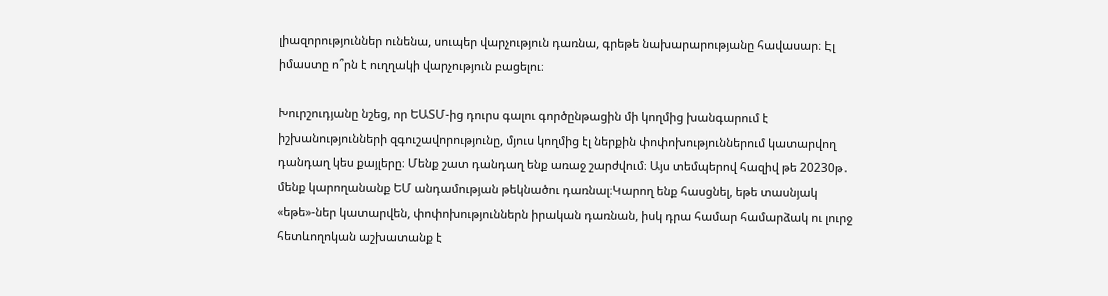լիազորություններ ունենա, սուպեր վարչություն դառնա, գրեթե նախարարությանը հավասար։ Էլ իմաստը ո՞րն է ուղղակի վարչություն բացելու։

Խուրշուդյանը նշեց, որ ԵԱՏՄ-ից դուրս գալու գործընթացին մի կողմից խանգարում է իշխանությունների զգուշավորությունը, մյուս կողմից էլ ներքին փոփոխություններում կատարվող դանդաղ կես քայլերը։ Մենք շատ դանդաղ ենք առաջ շարժվում։ Այս տեմպերով հազիվ թե 20230թ․ մենք կարողանանք ԵՄ անդամության թեկնածու դառնալ։Կարող ենք հասցնել, եթե տասնյակ «եթե»-ներ կատարվեն, փոփոխություններն իրական դառնան, իսկ դրա համար համարձակ ու լուրջ հետևողոկան աշխատանք է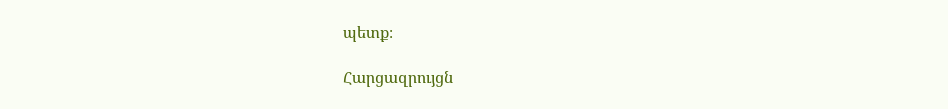պետք։

Հարցազրույցն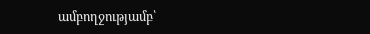ամբողջությամբ՝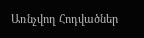Առնչվող Հոդվածներ